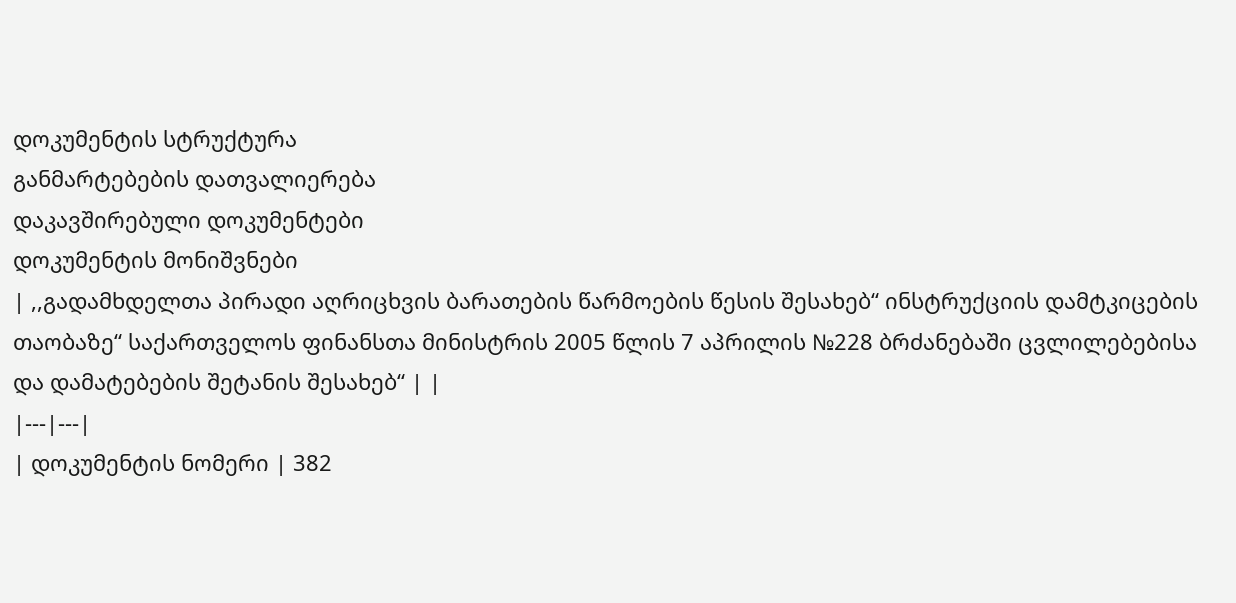დოკუმენტის სტრუქტურა
განმარტებების დათვალიერება
დაკავშირებული დოკუმენტები
დოკუმენტის მონიშვნები
| ,,გადამხდელთა პირადი აღრიცხვის ბარათების წარმოების წესის შესახებ“ ინსტრუქციის დამტკიცების თაობაზე“ საქართველოს ფინანსთა მინისტრის 2005 წლის 7 აპრილის №228 ბრძანებაში ცვლილებებისა და დამატებების შეტანის შესახებ“ | |
|---|---|
| დოკუმენტის ნომერი | 382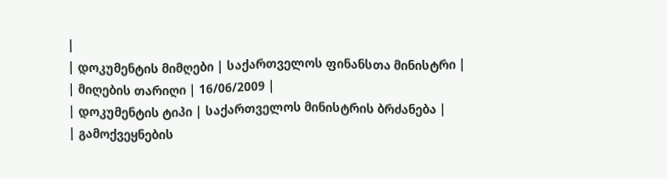|
| დოკუმენტის მიმღები | საქართველოს ფინანსთა მინისტრი |
| მიღების თარიღი | 16/06/2009 |
| დოკუმენტის ტიპი | საქართველოს მინისტრის ბრძანება |
| გამოქვეყნების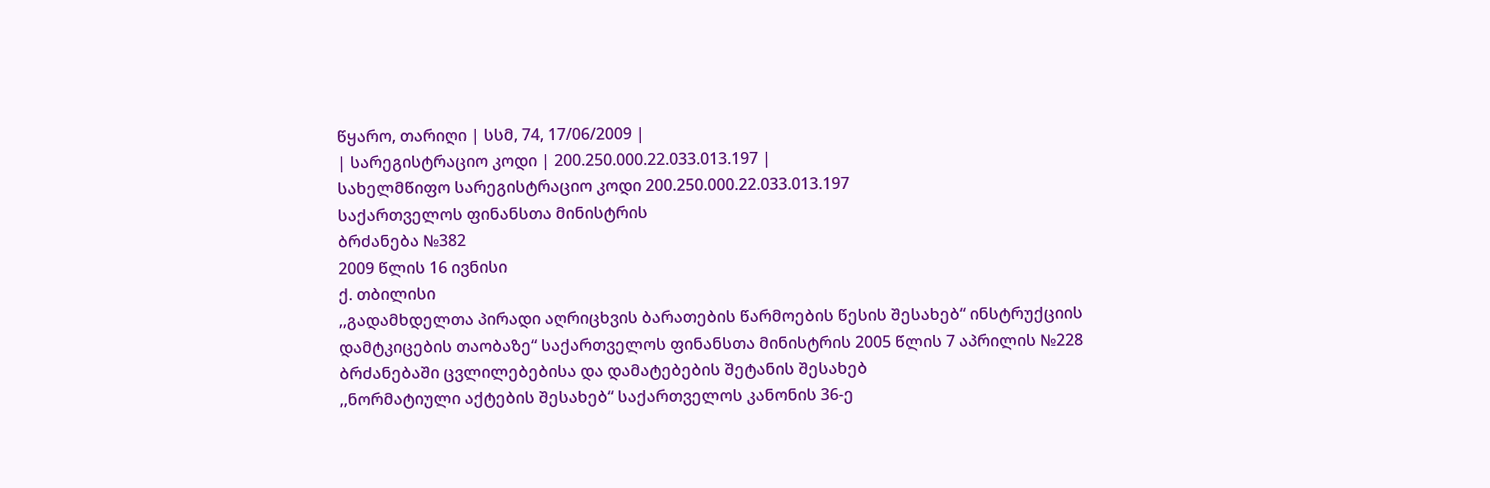წყარო, თარიღი | სსმ, 74, 17/06/2009 |
| სარეგისტრაციო კოდი | 200.250.000.22.033.013.197 |
სახელმწიფო სარეგისტრაციო კოდი 200.250.000.22.033.013.197
საქართველოს ფინანსთა მინისტრის
ბრძანება №382
2009 წლის 16 ივნისი
ქ. თბილისი
,,გადამხდელთა პირადი აღრიცხვის ბარათების წარმოების წესის შესახებ“ ინსტრუქციის დამტკიცების თაობაზე“ საქართველოს ფინანსთა მინისტრის 2005 წლის 7 აპრილის №228 ბრძანებაში ცვლილებებისა და დამატებების შეტანის შესახებ
,,ნორმატიული აქტების შესახებ“ საქართველოს კანონის 36-ე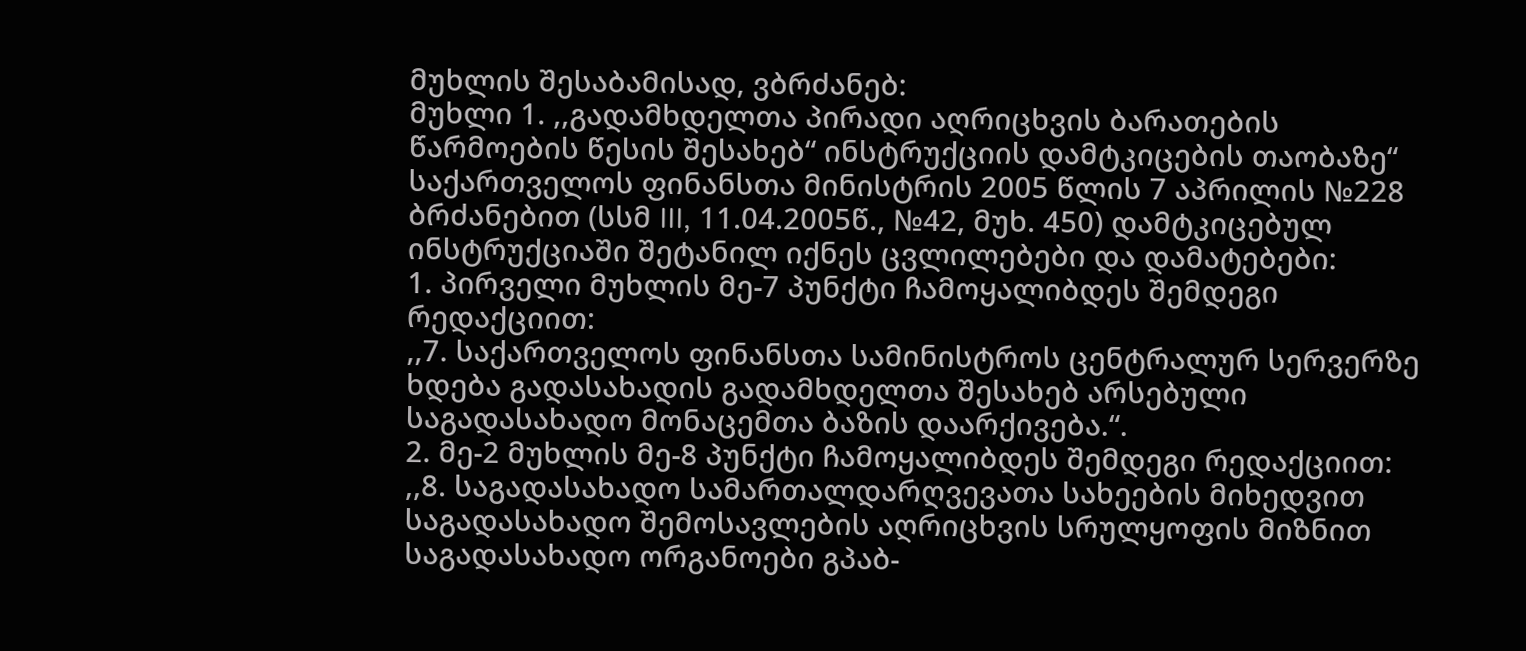მუხლის შესაბამისად, ვბრძანებ:
მუხლი 1. ,,გადამხდელთა პირადი აღრიცხვის ბარათების წარმოების წესის შესახებ“ ინსტრუქციის დამტკიცების თაობაზე“ საქართველოს ფინანსთა მინისტრის 2005 წლის 7 აპრილის №228 ბრძანებით (სსმ III, 11.04.2005წ., №42, მუხ. 450) დამტკიცებულ ინსტრუქციაში შეტანილ იქნეს ცვლილებები და დამატებები:
1. პირველი მუხლის მე-7 პუნქტი ჩამოყალიბდეს შემდეგი რედაქციით:
,,7. საქართველოს ფინანსთა სამინისტროს ცენტრალურ სერვერზე ხდება გადასახადის გადამხდელთა შესახებ არსებული საგადასახადო მონაცემთა ბაზის დაარქივება.“.
2. მე-2 მუხლის მე-8 პუნქტი ჩამოყალიბდეს შემდეგი რედაქციით:
,,8. საგადასახადო სამართალდარღვევათა სახეების მიხედვით საგადასახადო შემოსავლების აღრიცხვის სრულყოფის მიზნით საგადასახადო ორგანოები გპაბ-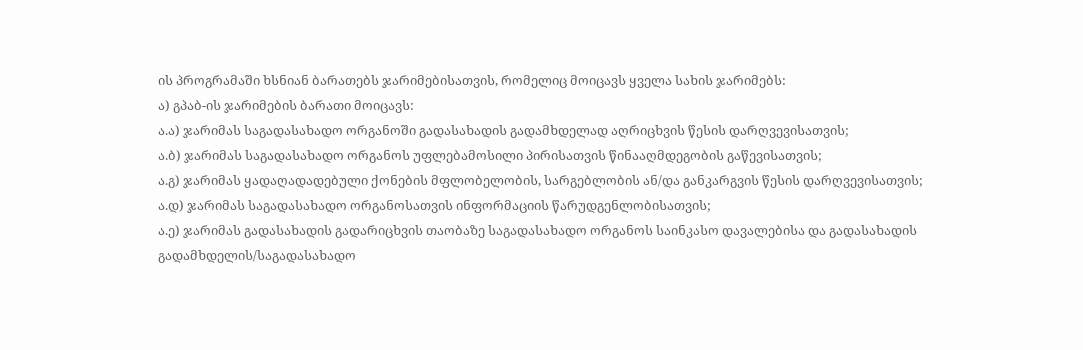ის პროგრამაში ხსნიან ბარათებს ჯარიმებისათვის, რომელიც მოიცავს ყველა სახის ჯარიმებს:
ა) გპაბ-ის ჯარიმების ბარათი მოიცავს:
ა.ა) ჯარიმას საგადასახადო ორგანოში გადასახადის გადამხდელად აღრიცხვის წესის დარღვევისათვის;
ა.ბ) ჯარიმას საგადასახადო ორგანოს უფლებამოსილი პირისათვის წინააღმდეგობის გაწევისათვის;
ა.გ) ჯარიმას ყადაღადადებული ქონების მფლობელობის, სარგებლობის ან/და განკარგვის წესის დარღვევისათვის;
ა.დ) ჯარიმას საგადასახადო ორგანოსათვის ინფორმაციის წარუდგენლობისათვის;
ა.ე) ჯარიმას გადასახადის გადარიცხვის თაობაზე საგადასახადო ორგანოს საინკასო დავალებისა და გადასახადის გადამხდელის/საგადასახადო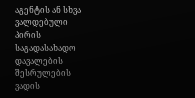აგენტის ან სხვა ვალდებული პირის საგადასახადო დავალების შესრულების ვადის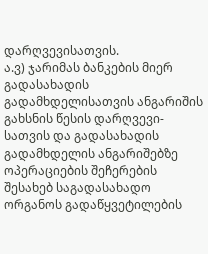დარღვევისათვის.
ა.ვ) ჯარიმას ბანკების მიერ გადასახადის გადამხდელისათვის ანგარიშის გახსნის წესის დარღვევი-სათვის და გადასახადის გადამხდელის ანგარიშებზე ოპერაციების შეჩერების შესახებ საგადასახადო ორგანოს გადაწყვეტილების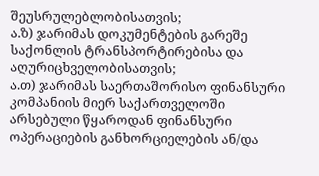შეუსრულებლობისათვის;
ა.ზ) ჯარიმას დოკუმენტების გარეშე საქონლის ტრანსპორტირებისა და აღურიცხველობისათვის;
ა.თ) ჯარიმას საერთაშორისო ფინანსური კომპანიის მიერ საქართველოში არსებული წყაროდან ფინანსური ოპერაციების განხორციელების ან/და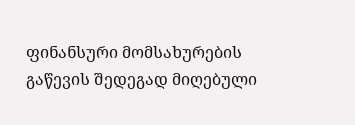ფინანსური მომსახურების გაწევის შედეგად მიღებული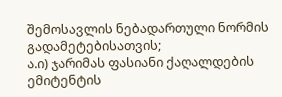შემოსავლის ნებადართული ნორმის გადამეტებისათვის;
ა.ი) ჯარიმას ფასიანი ქაღალდების ემიტენტის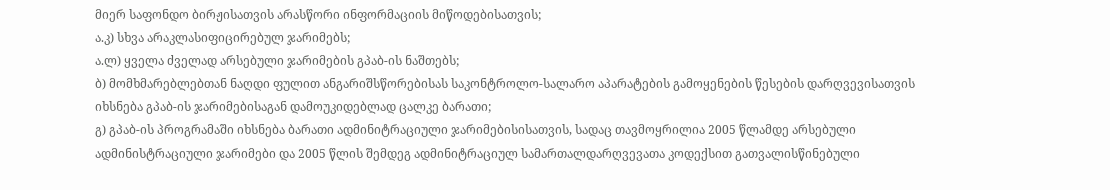მიერ საფონდო ბირჟისათვის არასწორი ინფორმაციის მიწოდებისათვის;
ა.კ) სხვა არაკლასიფიცირებულ ჯარიმებს;
ა.ლ) ყველა ძველად არსებული ჯარიმების გპაბ-ის ნაშთებს;
ბ) მომხმარებლებთან ნაღდი ფულით ანგარიშსწორებისას საკონტროლო-სალარო აპარატების გამოყენების წესების დარღვევისათვის იხსნება გპაბ-ის ჯარიმებისაგან დამოუკიდებლად ცალკე ბარათი;
გ) გპაბ-ის პროგრამაში იხსნება ბარათი ადმინიტრაციული ჯარიმებისისათვის, სადაც თავმოყრილია 2005 წლამდე არსებული ადმინისტრაციული ჯარიმები და 2005 წლის შემდეგ ადმინიტრაციულ სამართალდარღვევათა კოდექსით გათვალისწინებული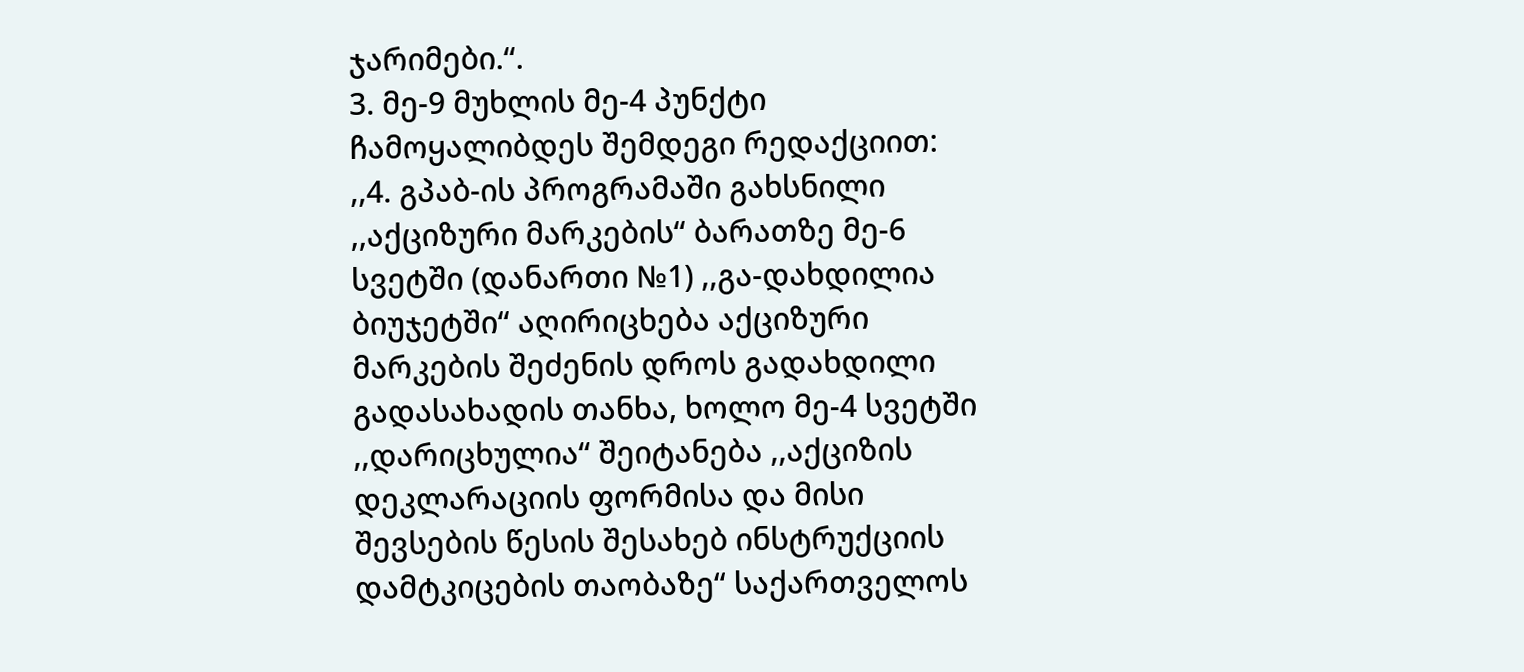ჯარიმები.“.
3. მე-9 მუხლის მე-4 პუნქტი ჩამოყალიბდეს შემდეგი რედაქციით:
,,4. გპაბ-ის პროგრამაში გახსნილი ,,აქციზური მარკების“ ბარათზე მე-6 სვეტში (დანართი №1) ,,გა-დახდილია ბიუჯეტში“ აღირიცხება აქციზური მარკების შეძენის დროს გადახდილი გადასახადის თანხა, ხოლო მე-4 სვეტში ,,დარიცხულია“ შეიტანება ,,აქციზის დეკლარაციის ფორმისა და მისი შევსების წესის შესახებ ინსტრუქციის დამტკიცების თაობაზე“ საქართველოს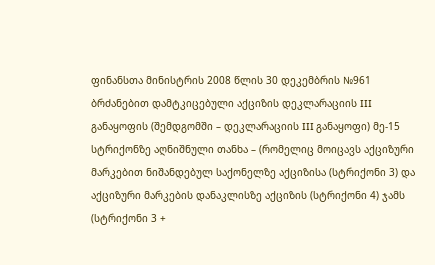ფინანსთა მინისტრის 2008 წლის 30 დეკემბრის №961 ბრძანებით დამტკიცებული აქციზის დეკლარაციის III განაყოფის (შემდგომში – დეკლარაციის III განაყოფი) მე-15 სტრიქონზე აღნიშნული თანხა – (რომელიც მოიცავს აქციზური მარკებით ნიშანდებულ საქონელზე აქციზისა (სტრიქონი 3) და აქციზური მარკების დანაკლისზე აქციზის (სტრიქონი 4) ჯამს (სტრიქონი 3 +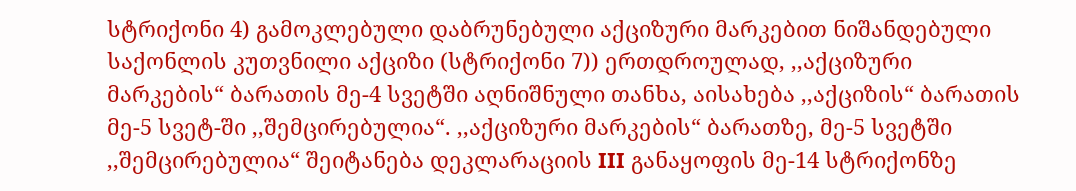სტრიქონი 4) გამოკლებული დაბრუნებული აქციზური მარკებით ნიშანდებული საქონლის კუთვნილი აქციზი (სტრიქონი 7)) ერთდროულად, ,,აქციზური მარკების“ ბარათის მე-4 სვეტში აღნიშნული თანხა, აისახება ,,აქციზის“ ბარათის მე-5 სვეტ-ში ,,შემცირებულია“. ,,აქციზური მარკების“ ბარათზე, მე-5 სვეტში ,,შემცირებულია“ შეიტანება დეკლარაციის III განაყოფის მე-14 სტრიქონზე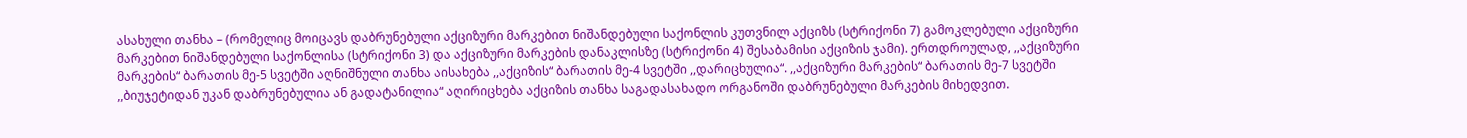ასახული თანხა – (რომელიც მოიცავს დაბრუნებული აქციზური მარკებით ნიშანდებული საქონლის კუთვნილ აქციზს (სტრიქონი 7) გამოკლებული აქციზური მარკებით ნიშანდებული საქონლისა (სტრიქონი 3) და აქციზური მარკების დანაკლისზე (სტრიქონი 4) შესაბამისი აქციზის ჯამი). ერთდროულად, ,,აქციზური მარკების“ ბარათის მე-5 სვეტში აღნიშნული თანხა აისახება ,,აქციზის“ ბარათის მე-4 სვეტში ,,დარიცხულია“. ,,აქციზური მარკების“ ბარათის მე-7 სვეტში ,,ბიუჯეტიდან უკან დაბრუნებულია ან გადატანილია“ აღირიცხება აქციზის თანხა საგადასახადო ორგანოში დაბრუნებული მარკების მიხედვით.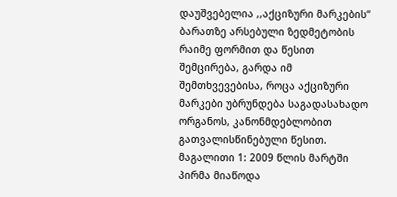დაუშვებელია ,,აქციზური მარკების“ ბარათზე არსებული ზედმეტობის რაიმე ფორმით და წესით შემცირება, გარდა იმ შემთხვევებისა, როცა აქციზური მარკები უბრუნდება საგადასახადო ორგანოს, კანონმდებლობით გათვალისწინებული წესით.
მაგალითი 1: 2009 წლის მარტში პირმა მიაწოდა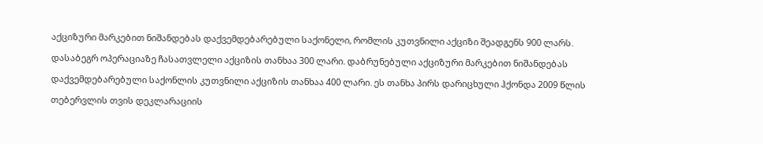აქციზური მარკებით ნიშანდებას დაქვემდებარებული საქონელი, რომლის კუთვნილი აქციზი შეადგენს 900 ლარს. დასაბეგრ ოპერაციაზე ჩასათვლელი აქციზის თანხაა 300 ლარი. დაბრუნებული აქციზური მარკებით ნიშანდებას დაქვემდებარებული საქონლის კუთვნილი აქციზის თანხაა 400 ლარი. ეს თანხა პირს დარიცხული ჰქონდა 2009 წლის თებერვლის თვის დეკლარაციის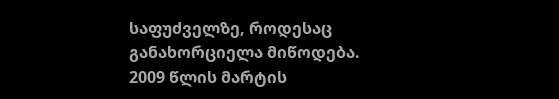საფუძველზე, როდესაც განახორციელა მიწოდება. 2009 წლის მარტის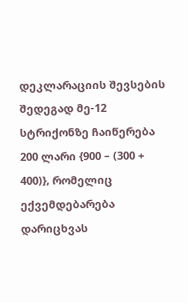დეკლარაციის შევსების შედეგად მე-12 სტრიქონზე ჩაიწერება 200 ლარი {900 – (300 + 400)}, რომელიც ექვემდებარება დარიცხვას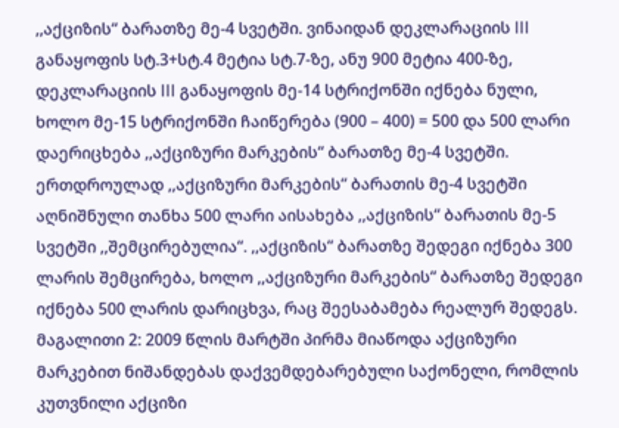,,აქციზის“ ბარათზე მე-4 სვეტში. ვინაიდან დეკლარაციის III განაყოფის სტ.3+სტ.4 მეტია სტ.7-ზე, ანუ 900 მეტია 400-ზე, დეკლარაციის III განაყოფის მე-14 სტრიქონში იქნება ნული, ხოლო მე-15 სტრიქონში ჩაიწერება (900 – 400) = 500 და 500 ლარი დაერიცხება ,,აქციზური მარკების“ ბარათზე მე-4 სვეტში. ერთდროულად ,,აქციზური მარკების“ ბარათის მე-4 სვეტში აღნიშნული თანხა 500 ლარი აისახება ,,აქციზის“ ბარათის მე-5 სვეტში ,,შემცირებულია“. ,,აქციზის“ ბარათზე შედეგი იქნება 300 ლარის შემცირება, ხოლო ,,აქციზური მარკების“ ბარათზე შედეგი იქნება 500 ლარის დარიცხვა, რაც შეესაბამება რეალურ შედეგს.
მაგალითი 2: 2009 წლის მარტში პირმა მიაწოდა აქციზური მარკებით ნიშანდებას დაქვემდებარებული საქონელი, რომლის კუთვნილი აქციზი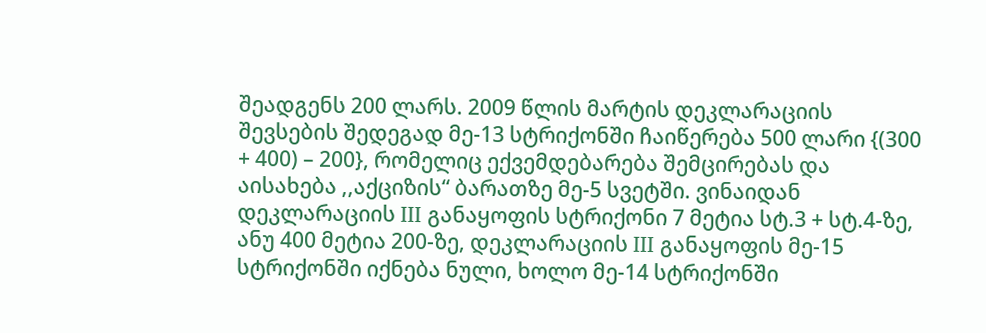შეადგენს 200 ლარს. 2009 წლის მარტის დეკლარაციის შევსების შედეგად მე-13 სტრიქონში ჩაიწერება 500 ლარი {(300 + 400) – 200}, რომელიც ექვემდებარება შემცირებას და აისახება ,,აქციზის“ ბარათზე მე-5 სვეტში. ვინაიდან დეკლარაციის III განაყოფის სტრიქონი 7 მეტია სტ.3 + სტ.4-ზე, ანუ 400 მეტია 200-ზე, დეკლარაციის III განაყოფის მე-15 სტრიქონში იქნება ნული, ხოლო მე-14 სტრიქონში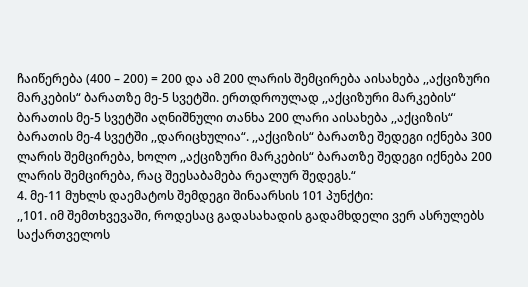ჩაიწერება (400 – 200) = 200 და ამ 200 ლარის შემცირება აისახება ,,აქციზური მარკების“ ბარათზე მე-5 სვეტში. ერთდროულად ,,აქციზური მარკების“ ბარათის მე-5 სვეტში აღნიშნული თანხა 200 ლარი აისახება ,,აქციზის“ ბარათის მე-4 სვეტში ,,დარიცხულია“. ,,აქციზის“ ბარათზე შედეგი იქნება 300 ლარის შემცირება, ხოლო ,,აქციზური მარკების“ ბარათზე შედეგი იქნება 200 ლარის შემცირება, რაც შეესაბამება რეალურ შედეგს.“
4. მე-11 მუხლს დაემატოს შემდეგი შინაარსის 101 პუნქტი:
,,101. იმ შემთხვევაში, როდესაც გადასახადის გადამხდელი ვერ ასრულებს საქართველოს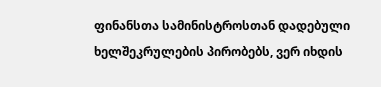ფინანსთა სამინისტროსთან დადებული ხელშეკრულების პირობებს, ვერ იხდის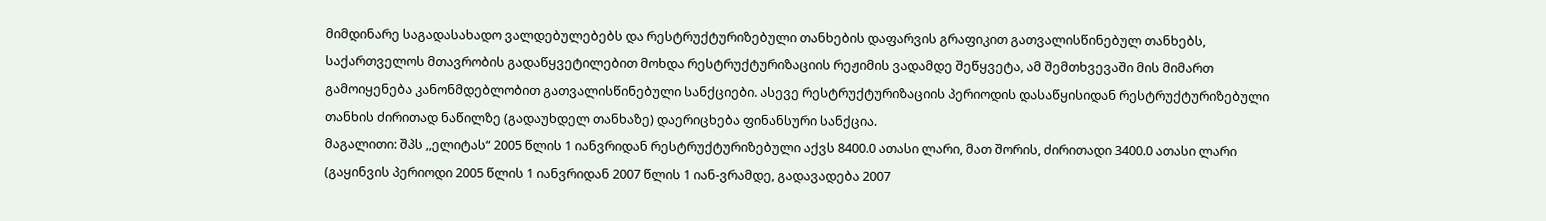მიმდინარე საგადასახადო ვალდებულებებს და რესტრუქტურიზებული თანხების დაფარვის გრაფიკით გათვალისწინებულ თანხებს, საქართველოს მთავრობის გადაწყვეტილებით მოხდა რესტრუქტურიზაციის რეჟიმის ვადამდე შეწყვეტა, ამ შემთხვევაში მის მიმართ გამოიყენება კანონმდებლობით გათვალისწინებული სანქციები. ასევე რესტრუქტურიზაციის პერიოდის დასაწყისიდან რესტრუქტურიზებული თანხის ძირითად ნაწილზე (გადაუხდელ თანხაზე) დაერიცხება ფინანსური სანქცია.
მაგალითი: შპს ,,ელიტას“ 2005 წლის 1 იანვრიდან რესტრუქტურიზებული აქვს 8400.0 ათასი ლარი, მათ შორის, ძირითადი 3400.0 ათასი ლარი (გაყინვის პერიოდი 2005 წლის 1 იანვრიდან 2007 წლის 1 იან-ვრამდე, გადავადება 2007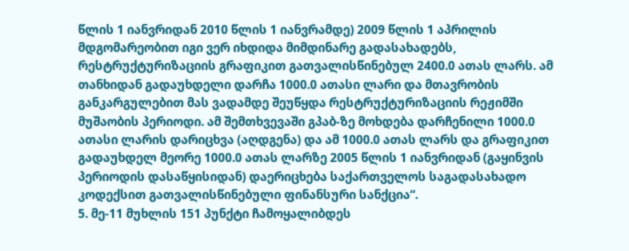წლის 1 იანვრიდან 2010 წლის 1 იანვრამდე) 2009 წლის 1 აპრილის მდგომარეობით იგი ვერ იხდიდა მიმდინარე გადასახადებს, რესტრუქტურიზაციის გრაფიკით გათვალისწინებულ 2400.0 ათას ლარს. ამ თანხიდან გადაუხდელი დარჩა 1000.0 ათასი ლარი და მთავრობის განკარგულებით მას ვადამდე შეუწყდა რესტრუქტურიზაციის რეჟიმში მუშაობის პერიოდი. ამ შემთხვევაში გპაბ-ზე მოხდება დარჩენილი 1000.0 ათასი ლარის დარიცხვა (აღდგენა) და ამ 1000.0 ათას ლარს და გრაფიკით გადაუხდელ მეორე 1000.0 ათას ლარზე 2005 წლის 1 იანვრიდან (გაყინვის პერიოდის დასაწყისიდან) დაერიცხება საქართველოს საგადასახადო კოდექსით გათვალისწინებული ფინანსური სანქცია“.
5. მე-11 მუხლის 151 პუნქტი ჩამოყალიბდეს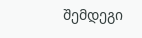შემდეგი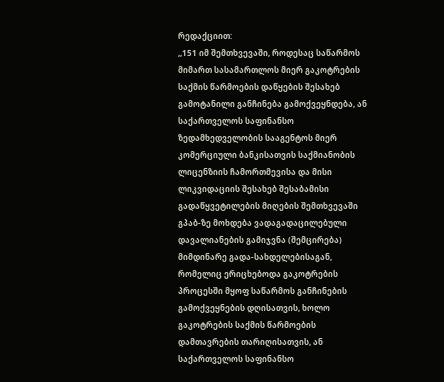რედაქციით:
,,151 იმ შემთხვევაში, როდესაც საწარმოს მიმართ სასამართლოს მიერ გაკოტრების საქმის წარმოების დაწყების შესახებ გამოტანილი განჩინება გამოქვეყნდება, ან საქართველოს საფინანსო ზედამხედველობის სააგენტოს მიერ კომერციული ბანკისათვის საქმიანობის ლიცენზიის ჩამორთმევისა და მისი ლიკვიდაციის შესახებ შესაბამისი გადაწყვეტილების მიღების შემთხვევაში გპაბ-ზე მოხდება ვადაგადაცილებული დავალიანების გამიჯვნა (შემცირება) მიმდინარე გადა-სახდელებისაგან, რომელიც ერიცხებოდა გაკოტრების პროცესში მყოფ საწარმოს განჩინების გამოქვეყნების დღისათვის, ხოლო გაკოტრების საქმის წარმოების დამთავრების თარიღისათვის, ან საქართველოს საფინანსო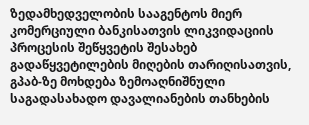ზედამხედველობის სააგენტოს მიერ კომერციული ბანკისათვის ლიკვიდაციის პროცესის შეწყვეტის შესახებ გადაწყვეტილების მიღების თარიღისათვის, გპაბ-ზე მოხდება ზემოაღნიშნული საგადასახადო დავალიანების თანხების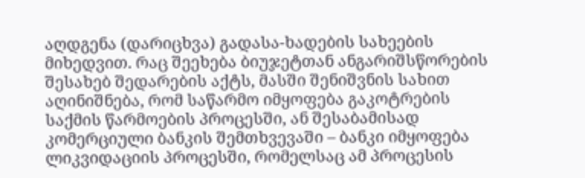აღდგენა (დარიცხვა) გადასა-ხადების სახეების მიხედვით. რაც შეეხება ბიუჯეტთან ანგარიშსწორების შესახებ შედარების აქტს, მასში შენიშვნის სახით აღინიშნება, რომ საწარმო იმყოფება გაკოტრების საქმის წარმოების პროცესში, ან შესაბამისად კომერციული ბანკის შემთხვევაში – ბანკი იმყოფება ლიკვიდაციის პროცესში, რომელსაც ამ პროცესის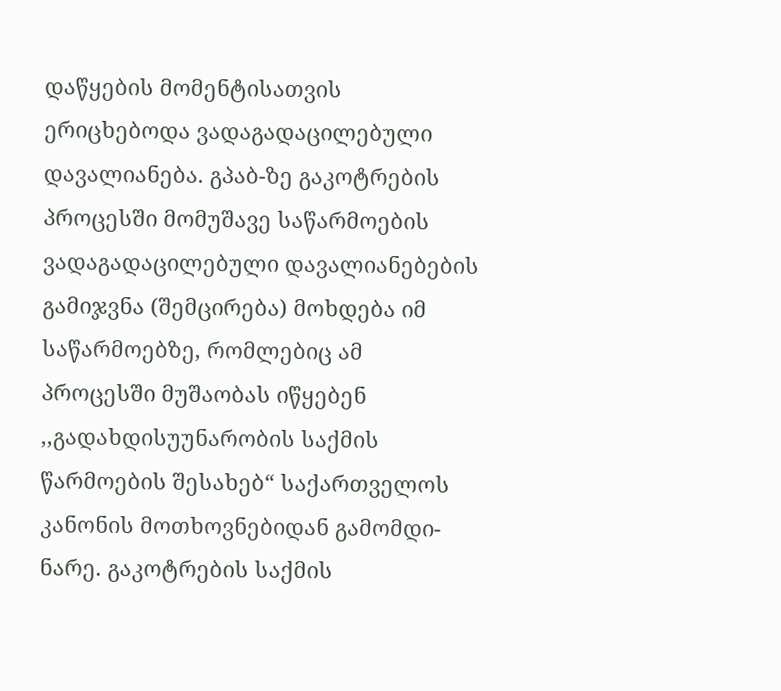დაწყების მომენტისათვის ერიცხებოდა ვადაგადაცილებული დავალიანება. გპაბ-ზე გაკოტრების პროცესში მომუშავე საწარმოების ვადაგადაცილებული დავალიანებების გამიჯვნა (შემცირება) მოხდება იმ საწარმოებზე, რომლებიც ამ პროცესში მუშაობას იწყებენ ,,გადახდისუუნარობის საქმის წარმოების შესახებ“ საქართველოს კანონის მოთხოვნებიდან გამომდი-ნარე. გაკოტრების საქმის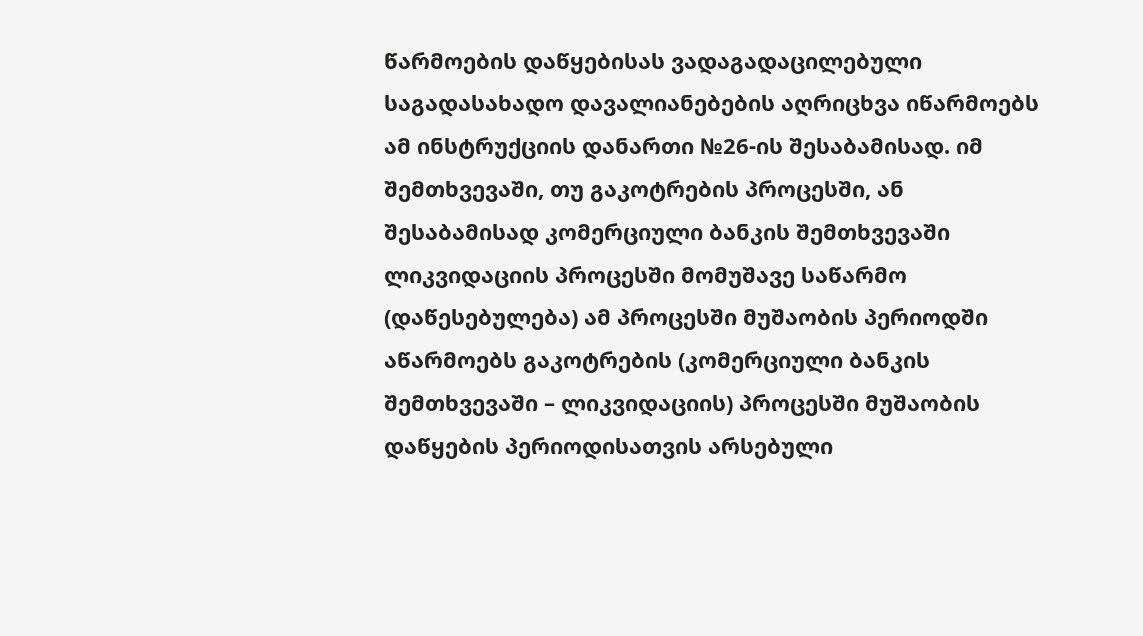წარმოების დაწყებისას ვადაგადაცილებული საგადასახადო დავალიანებების აღრიცხვა იწარმოებს ამ ინსტრუქციის დანართი №26-ის შესაბამისად. იმ შემთხვევაში, თუ გაკოტრების პროცესში, ან შესაბამისად კომერციული ბანკის შემთხვევაში ლიკვიდაციის პროცესში მომუშავე საწარმო (დაწესებულება) ამ პროცესში მუშაობის პერიოდში აწარმოებს გაკოტრების (კომერციული ბანკის შემთხვევაში – ლიკვიდაციის) პროცესში მუშაობის დაწყების პერიოდისათვის არსებული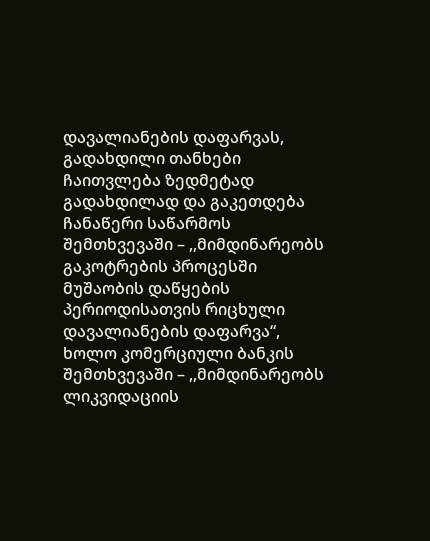დავალიანების დაფარვას, გადახდილი თანხები ჩაითვლება ზედმეტად გადახდილად და გაკეთდება ჩანაწერი საწარმოს შემთხვევაში – ,,მიმდინარეობს გაკოტრების პროცესში მუშაობის დაწყების პერიოდისათვის რიცხული დავალიანების დაფარვა“, ხოლო კომერციული ბანკის შემთხვევაში – ,,მიმდინარეობს ლიკვიდაციის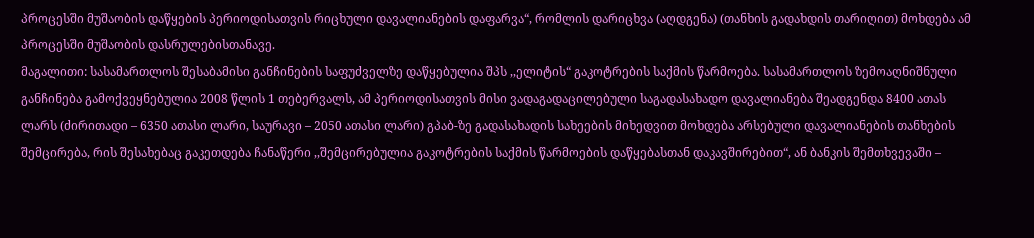პროცესში მუშაობის დაწყების პერიოდისათვის რიცხული დავალიანების დაფარვა“, რომლის დარიცხვა (აღდგენა) (თანხის გადახდის თარიღით) მოხდება ამ პროცესში მუშაობის დასრულებისთანავე.
მაგალითი: სასამართლოს შესაბამისი განჩინების საფუძველზე დაწყებულია შპს ,,ელიტის“ გაკოტრების საქმის წარმოება. სასამართლოს ზემოაღნიშნული განჩინება გამოქვეყნებულია 2008 წლის 1 თებერვალს, ამ პერიოდისათვის მისი ვადაგადაცილებული საგადასახადო დავალიანება შეადგენდა 8400 ათას ლარს (ძირითადი – 6350 ათასი ლარი, საურავი – 2050 ათასი ლარი) გპაბ-ზე გადასახადის სახეების მიხედვით მოხდება არსებული დავალიანების თანხების შემცირება, რის შესახებაც გაკეთდება ჩანაწერი ,,შემცირებულია გაკოტრების საქმის წარმოების დაწყებასთან დაკავშირებით“, ან ბანკის შემთხვევაში –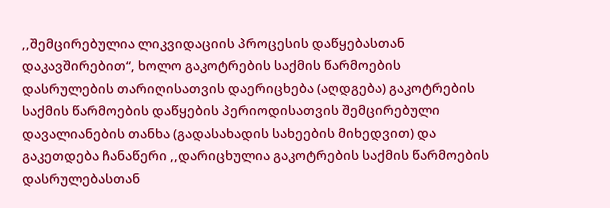,,შემცირებულია ლიკვიდაციის პროცესის დაწყებასთან დაკავშირებით“, ხოლო გაკოტრების საქმის წარმოების დასრულების თარიღისათვის დაერიცხება (აღდგება) გაკოტრების საქმის წარმოების დაწყების პერიოდისათვის შემცირებული დავალიანების თანხა (გადასახადის სახეების მიხედვით) და გაკეთდება ჩანაწერი ,,დარიცხულია გაკოტრების საქმის წარმოების დასრულებასთან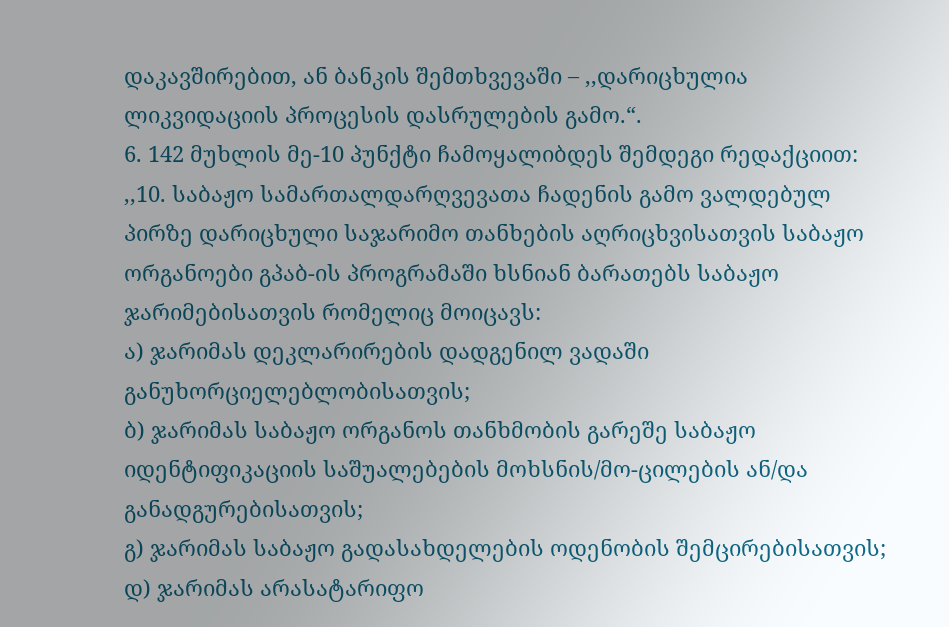დაკავშირებით, ან ბანკის შემთხვევაში – ,,დარიცხულია ლიკვიდაციის პროცესის დასრულების გამო.“.
6. 142 მუხლის მე-10 პუნქტი ჩამოყალიბდეს შემდეგი რედაქციით:
,,10. საბაჟო სამართალდარღვევათა ჩადენის გამო ვალდებულ პირზე დარიცხული საჯარიმო თანხების აღრიცხვისათვის საბაჟო ორგანოები გპაბ-ის პროგრამაში ხსნიან ბარათებს საბაჟო ჯარიმებისათვის რომელიც მოიცავს:
ა) ჯარიმას დეკლარირების დადგენილ ვადაში განუხორციელებლობისათვის;
ბ) ჯარიმას საბაჟო ორგანოს თანხმობის გარეშე საბაჟო იდენტიფიკაციის საშუალებების მოხსნის/მო-ცილების ან/და განადგურებისათვის;
გ) ჯარიმას საბაჟო გადასახდელების ოდენობის შემცირებისათვის;
დ) ჯარიმას არასატარიფო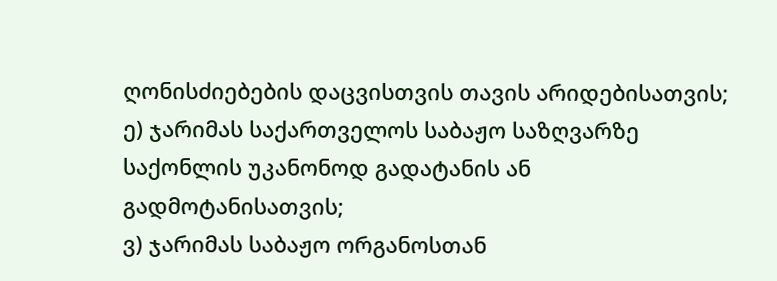ღონისძიებების დაცვისთვის თავის არიდებისათვის;
ე) ჯარიმას საქართველოს საბაჟო საზღვარზე საქონლის უკანონოდ გადატანის ან გადმოტანისათვის;
ვ) ჯარიმას საბაჟო ორგანოსთან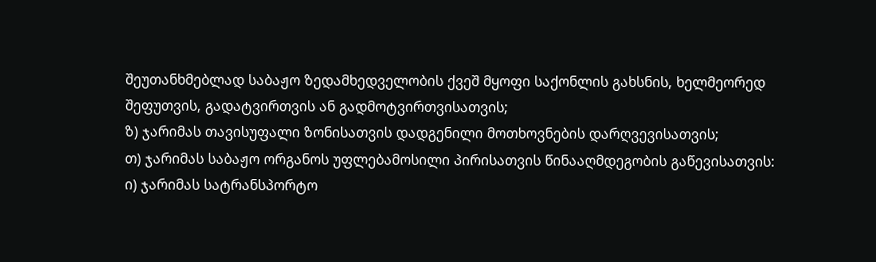შეუთანხმებლად საბაჟო ზედამხედველობის ქვეშ მყოფი საქონლის გახსნის, ხელმეორედ შეფუთვის, გადატვირთვის ან გადმოტვირთვისათვის;
ზ) ჯარიმას თავისუფალი ზონისათვის დადგენილი მოთხოვნების დარღვევისათვის;
თ) ჯარიმას საბაჟო ორგანოს უფლებამოსილი პირისათვის წინააღმდეგობის გაწევისათვის:
ი) ჯარიმას სატრანსპორტო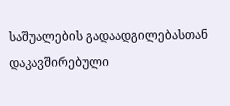საშუალების გადაადგილებასთან დაკავშირებული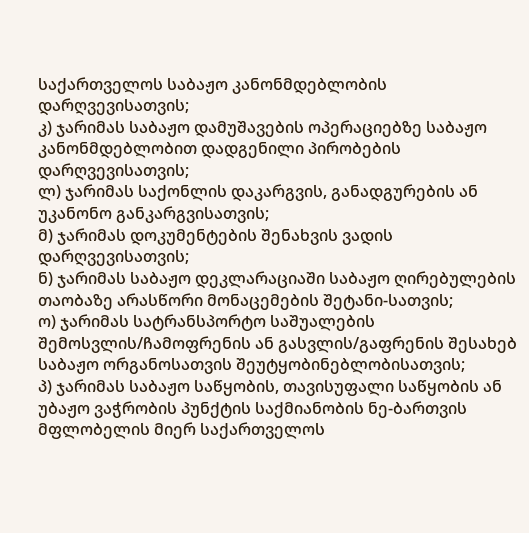საქართველოს საბაჟო კანონმდებლობის დარღვევისათვის;
კ) ჯარიმას საბაჟო დამუშავების ოპერაციებზე საბაჟო კანონმდებლობით დადგენილი პირობების დარღვევისათვის;
ლ) ჯარიმას საქონლის დაკარგვის, განადგურების ან უკანონო განკარგვისათვის;
მ) ჯარიმას დოკუმენტების შენახვის ვადის დარღვევისათვის;
ნ) ჯარიმას საბაჟო დეკლარაციაში საბაჟო ღირებულების თაობაზე არასწორი მონაცემების შეტანი-სათვის;
ო) ჯარიმას სატრანსპორტო საშუალების შემოსვლის/ჩამოფრენის ან გასვლის/გაფრენის შესახებ საბაჟო ორგანოსათვის შეუტყობინებლობისათვის;
პ) ჯარიმას საბაჟო საწყობის, თავისუფალი საწყობის ან უბაჟო ვაჭრობის პუნქტის საქმიანობის ნე-ბართვის მფლობელის მიერ საქართველოს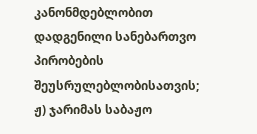კანონმდებლობით დადგენილი სანებართვო პირობების შეუსრულებლობისათვის;
ჟ) ჯარიმას საბაჟო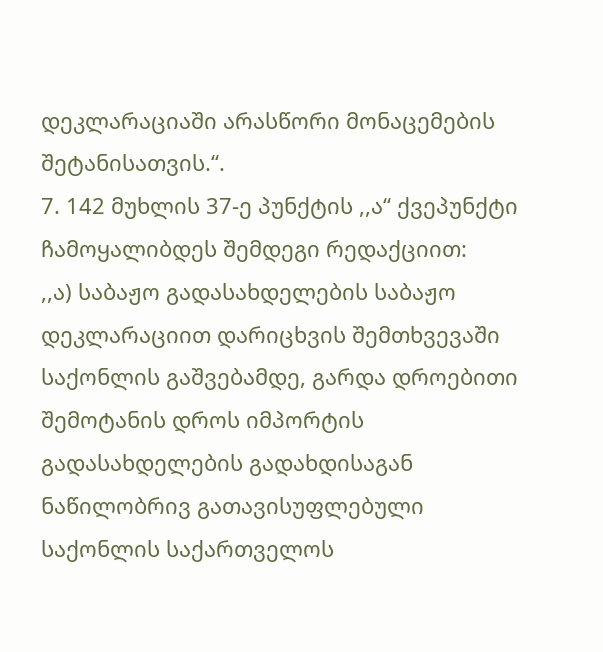დეკლარაციაში არასწორი მონაცემების შეტანისათვის.“.
7. 142 მუხლის 37-ე პუნქტის ,,ა“ ქვეპუნქტი ჩამოყალიბდეს შემდეგი რედაქციით:
,,ა) საბაჟო გადასახდელების საბაჟო დეკლარაციით დარიცხვის შემთხვევაში საქონლის გაშვებამდე, გარდა დროებითი შემოტანის დროს იმპორტის გადასახდელების გადახდისაგან ნაწილობრივ გათავისუფლებული საქონლის საქართველოს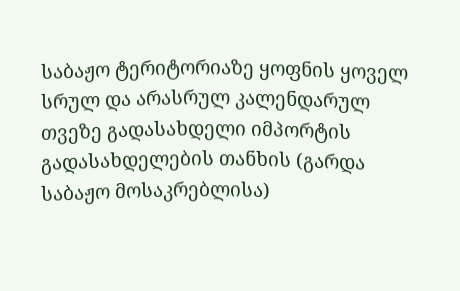საბაჟო ტერიტორიაზე ყოფნის ყოველ სრულ და არასრულ კალენდარულ თვეზე გადასახდელი იმპორტის გადასახდელების თანხის (გარდა საბაჟო მოსაკრებლისა)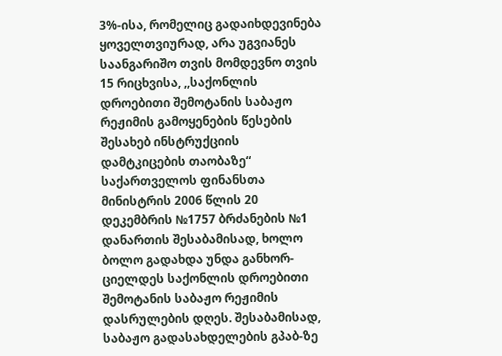3%-ისა, რომელიც გადაიხდევინება ყოველთვიურად, არა უგვიანეს საანგარიშო თვის მომდევნო თვის 15 რიცხვისა, ,,საქონლის დროებითი შემოტანის საბაჟო რეჟიმის გამოყენების წესების შესახებ ინსტრუქციის დამტკიცების თაობაზე“ საქართველოს ფინანსთა მინისტრის 2006 წლის 20 დეკემბრის №1757 ბრძანების №1 დანართის შესაბამისად, ხოლო ბოლო გადახდა უნდა განხორ-ციელდეს საქონლის დროებითი შემოტანის საბაჟო რეჟიმის დასრულების დღეს. შესაბამისად, საბაჟო გადასახდელების გპაბ-ზე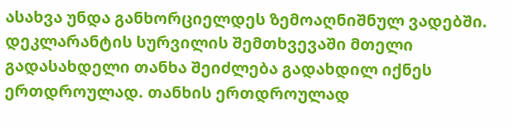ასახვა უნდა განხორციელდეს ზემოაღნიშნულ ვადებში. დეკლარანტის სურვილის შემთხვევაში მთელი გადასახდელი თანხა შეიძლება გადახდილ იქნეს ერთდროულად. თანხის ერთდროულად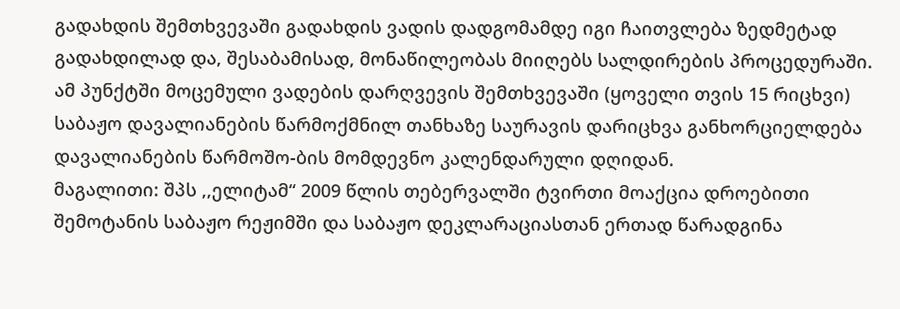გადახდის შემთხვევაში გადახდის ვადის დადგომამდე იგი ჩაითვლება ზედმეტად გადახდილად და, შესაბამისად, მონაწილეობას მიიღებს სალდირების პროცედურაში. ამ პუნქტში მოცემული ვადების დარღვევის შემთხვევაში (ყოველი თვის 15 რიცხვი) საბაჟო დავალიანების წარმოქმნილ თანხაზე საურავის დარიცხვა განხორციელდება დავალიანების წარმოშო-ბის მომდევნო კალენდარული დღიდან.
მაგალითი: შპს ,,ელიტამ“ 2009 წლის თებერვალში ტვირთი მოაქცია დროებითი შემოტანის საბაჟო რეჟიმში და საბაჟო დეკლარაციასთან ერთად წარადგინა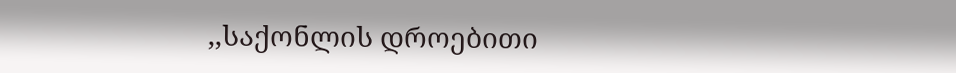,,საქონლის დროებითი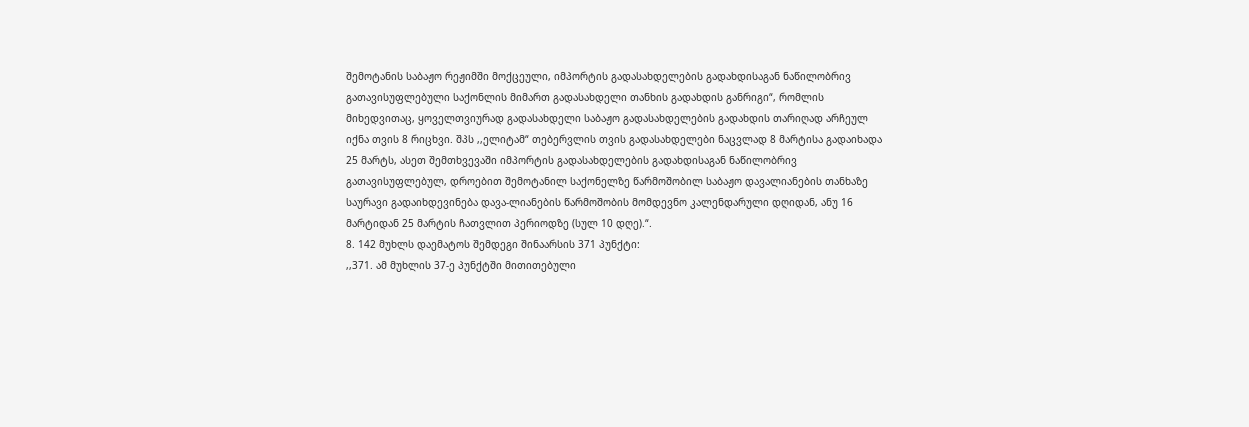შემოტანის საბაჟო რეჟიმში მოქცეული, იმპორტის გადასახდელების გადახდისაგან ნაწილობრივ გათავისუფლებული საქონლის მიმართ გადასახდელი თანხის გადახდის განრიგი“, რომლის მიხედვითაც, ყოველთვიურად გადასახდელი საბაჟო გადასახდელების გადახდის თარიღად არჩეულ იქნა თვის 8 რიცხვი. შპს ,,ელიტამ“ თებერვლის თვის გადასახდელები ნაცვლად 8 მარტისა გადაიხადა 25 მარტს, ასეთ შემთხვევაში იმპორტის გადასახდელების გადახდისაგან ნაწილობრივ გათავისუფლებულ, დროებით შემოტანილ საქონელზე წარმოშობილ საბაჟო დავალიანების თანხაზე საურავი გადაიხდევინება დავა-ლიანების წარმოშობის მომდევნო კალენდარული დღიდან, ანუ 16 მარტიდან 25 მარტის ჩათვლით პერიოდზე (სულ 10 დღე).“.
8. 142 მუხლს დაემატოს შემდეგი შინაარსის 371 პუნქტი:
,,371. ამ მუხლის 37-ე პუნქტში მითითებული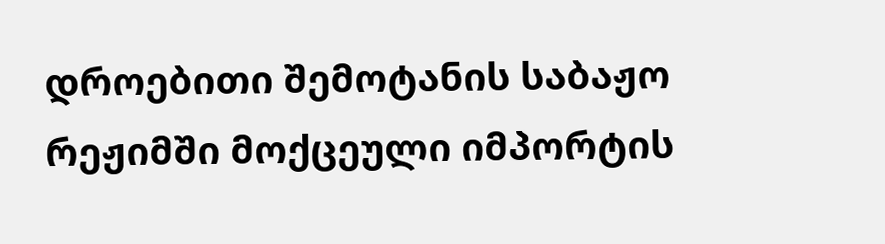დროებითი შემოტანის საბაჟო რეჟიმში მოქცეული იმპორტის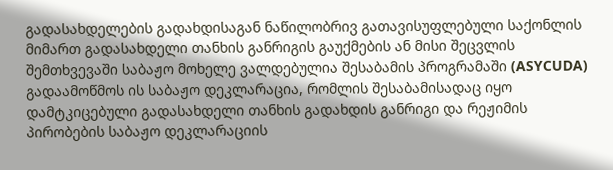გადასახდელების გადახდისაგან ნაწილობრივ გათავისუფლებული საქონლის მიმართ გადასახდელი თანხის განრიგის გაუქმების ან მისი შეცვლის შემთხვევაში საბაჟო მოხელე ვალდებულია შესაბამის პროგრამაში (ASYCUDA) გადაამოწმოს ის საბაჟო დეკლარაცია, რომლის შესაბამისადაც იყო დამტკიცებული გადასახდელი თანხის გადახდის განრიგი და რეჟიმის პირობების საბაჟო დეკლარაციის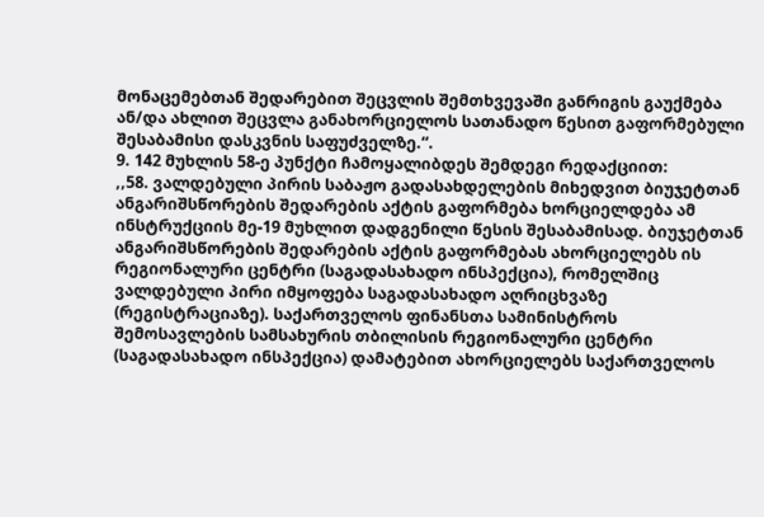მონაცემებთან შედარებით შეცვლის შემთხვევაში განრიგის გაუქმება ან/და ახლით შეცვლა განახორციელოს სათანადო წესით გაფორმებული შესაბამისი დასკვნის საფუძველზე.“.
9. 142 მუხლის 58-ე პუნქტი ჩამოყალიბდეს შემდეგი რედაქციით:
,,58. ვალდებული პირის საბაჟო გადასახდელების მიხედვით ბიუჯეტთან ანგარიშსწორების შედარების აქტის გაფორმება ხორციელდება ამ ინსტრუქციის მე-19 მუხლით დადგენილი წესის შესაბამისად. ბიუჯეტთან ანგარიშსწორების შედარების აქტის გაფორმებას ახორციელებს ის რეგიონალური ცენტრი (საგადასახადო ინსპექცია), რომელშიც ვალდებული პირი იმყოფება საგადასახადო აღრიცხვაზე (რეგისტრაციაზე). საქართველოს ფინანსთა სამინისტროს შემოსავლების სამსახურის თბილისის რეგიონალური ცენტრი (საგადასახადო ინსპექცია) დამატებით ახორციელებს საქართველოს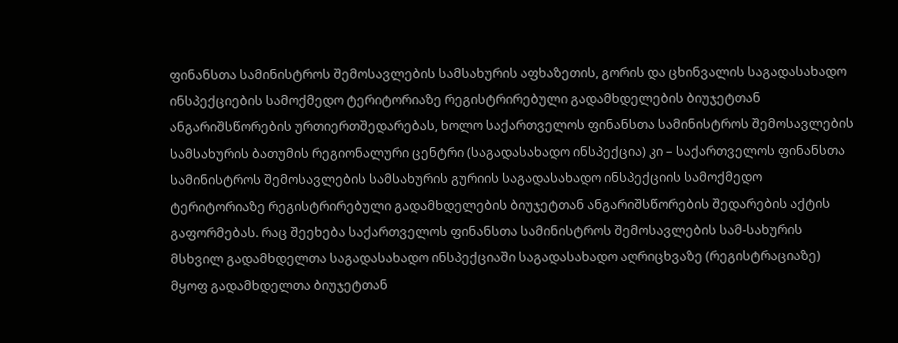ფინანსთა სამინისტროს შემოსავლების სამსახურის აფხაზეთის, გორის და ცხინვალის საგადასახადო ინსპექციების სამოქმედო ტერიტორიაზე რეგისტრირებული გადამხდელების ბიუჯეტთან ანგარიშსწორების ურთიერთშედარებას, ხოლო საქართველოს ფინანსთა სამინისტროს შემოსავლების სამსახურის ბათუმის რეგიონალური ცენტრი (საგადასახადო ინსპექცია) კი – საქართველოს ფინანსთა სამინისტროს შემოსავლების სამსახურის გურიის საგადასახადო ინსპექციის სამოქმედო ტერიტორიაზე რეგისტრირებული გადამხდელების ბიუჯეტთან ანგარიშსწორების შედარების აქტის გაფორმებას. რაც შეეხება საქართველოს ფინანსთა სამინისტროს შემოსავლების სამ-სახურის მსხვილ გადამხდელთა საგადასახადო ინსპექციაში საგადასახადო აღრიცხვაზე (რეგისტრაციაზე) მყოფ გადამხდელთა ბიუჯეტთან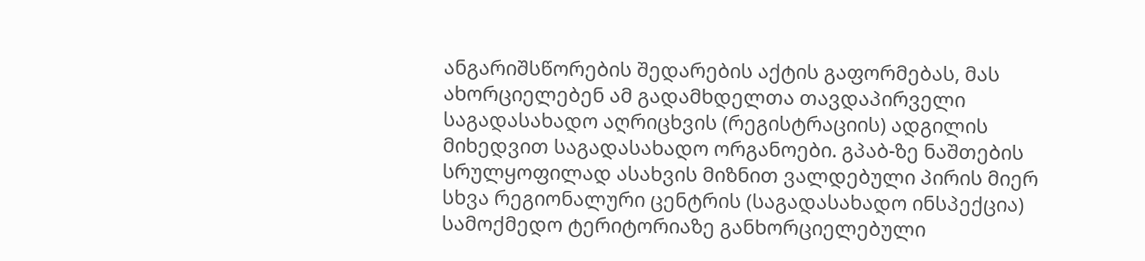ანგარიშსწორების შედარების აქტის გაფორმებას, მას ახორციელებენ ამ გადამხდელთა თავდაპირველი საგადასახადო აღრიცხვის (რეგისტრაციის) ადგილის მიხედვით საგადასახადო ორგანოები. გპაბ-ზე ნაშთების სრულყოფილად ასახვის მიზნით ვალდებული პირის მიერ სხვა რეგიონალური ცენტრის (საგადასახადო ინსპექცია) სამოქმედო ტერიტორიაზე განხორციელებული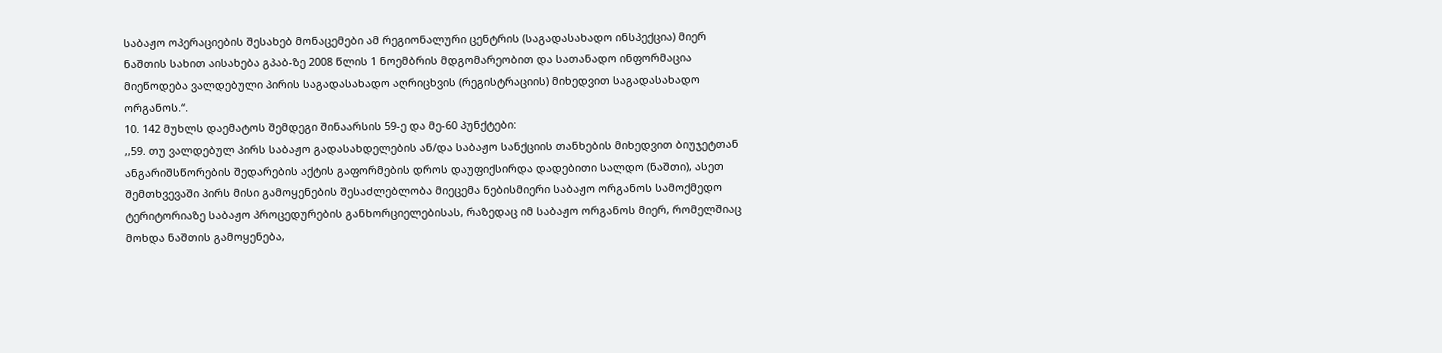საბაჟო ოპერაციების შესახებ მონაცემები ამ რეგიონალური ცენტრის (საგადასახადო ინსპექცია) მიერ ნაშთის სახით აისახება გპაბ-ზე 2008 წლის 1 ნოემბრის მდგომარეობით და სათანადო ინფორმაცია მიეწოდება ვალდებული პირის საგადასახადო აღრიცხვის (რეგისტრაციის) მიხედვით საგადასახადო ორგანოს.“.
10. 142 მუხლს დაემატოს შემდეგი შინაარსის 59-ე და მე-60 პუნქტები:
,,59. თუ ვალდებულ პირს საბაჟო გადასახდელების ან/და საბაჟო სანქციის თანხების მიხედვით ბიუჯეტთან ანგარიშსწორების შედარების აქტის გაფორმების დროს დაუფიქსირდა დადებითი სალდო (ნაშთი), ასეთ შემთხვევაში პირს მისი გამოყენების შესაძლებლობა მიეცემა ნებისმიერი საბაჟო ორგანოს სამოქმედო ტერიტორიაზე საბაჟო პროცედურების განხორციელებისას, რაზედაც იმ საბაჟო ორგანოს მიერ, რომელშიაც მოხდა ნაშთის გამოყენება,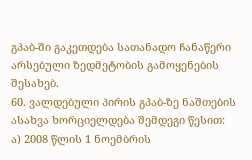გპაბ-ში გაკეთდება სათანადო ჩანაწერი არსებული ზედმეტობის გამოყენების შესახებ.
60. ვალდებული პირის გპაბ-ზე ნაშთების ასახვა ხორციელდება შემდეგი წესით:
ა) 2008 წლის 1 ნოემბრის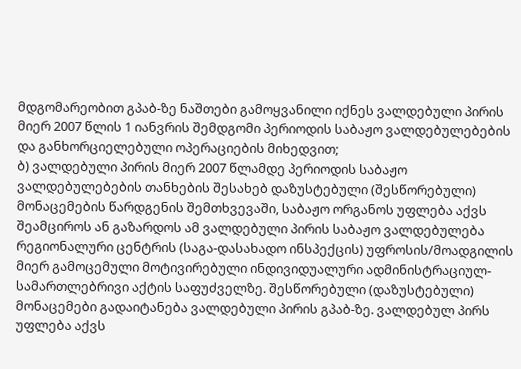მდგომარეობით გპაბ-ზე ნაშთები გამოყვანილი იქნეს ვალდებული პირის მიერ 2007 წლის 1 იანვრის შემდგომი პერიოდის საბაჟო ვალდებულებების და განხორციელებული ოპერაციების მიხედვით;
ბ) ვალდებული პირის მიერ 2007 წლამდე პერიოდის საბაჟო ვალდებულებების თანხების შესახებ დაზუსტებული (შესწორებული) მონაცემების წარდგენის შემთხვევაში, საბაჟო ორგანოს უფლება აქვს შეამციროს ან გაზარდოს ამ ვალდებული პირის საბაჟო ვალდებულება რეგიონალური ცენტრის (საგა-დასახადო ინსპექცის) უფროსის/მოადგილის მიერ გამოცემული მოტივირებული ინდივიდუალური ადმინისტრაციულ-სამართლებრივი აქტის საფუძველზე. შესწორებული (დაზუსტებული) მონაცემები გადაიტანება ვალდებული პირის გპაბ-ზე. ვალდებულ პირს უფლება აქვს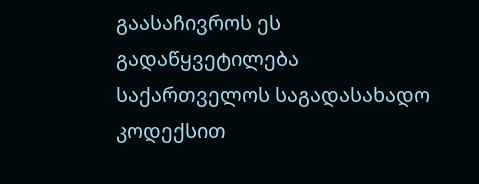გაასაჩივროს ეს გადაწყვეტილება საქართველოს საგადასახადო კოდექსით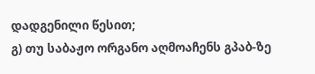დადგენილი წესით;
გ) თუ საბაჟო ორგანო აღმოაჩენს გპაბ-ზე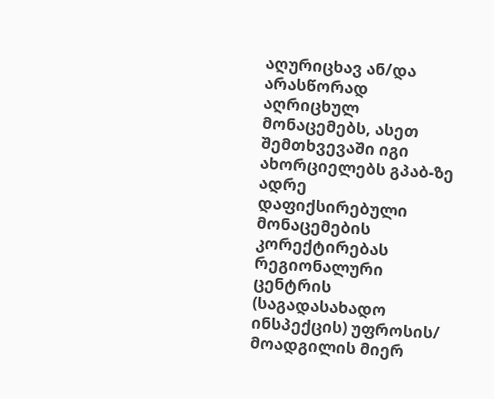აღურიცხავ ან/და არასწორად აღრიცხულ მონაცემებს, ასეთ შემთხვევაში იგი ახორციელებს გპაბ-ზე ადრე დაფიქსირებული მონაცემების კორექტირებას რეგიონალური ცენტრის (საგადასახადო ინსპექცის) უფროსის/ მოადგილის მიერ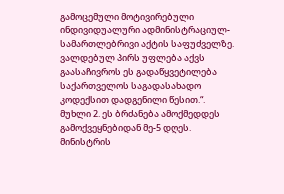გამოცემული მოტივირებული ინდივიდუალური ადმინისტრაციულ-სამართლებრივი აქტის საფუძველზე. ვალდებულ პირს უფლება აქვს გაასაჩივროს ეს გადაწყვეტილება საქართველოს საგადასახადო კოდექსით დადგენილი წესით.“.
მუხლი 2. ეს ბრძანება ამოქმედდეს გამოქვეყნებიდან მე-5 დღეს.
მინისტრის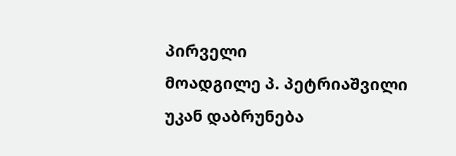პირველი
მოადგილე პ. პეტრიაშვილი
უკან დაბრუნება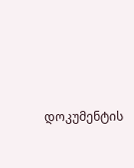დოკუმენტის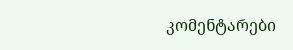კომენტარები